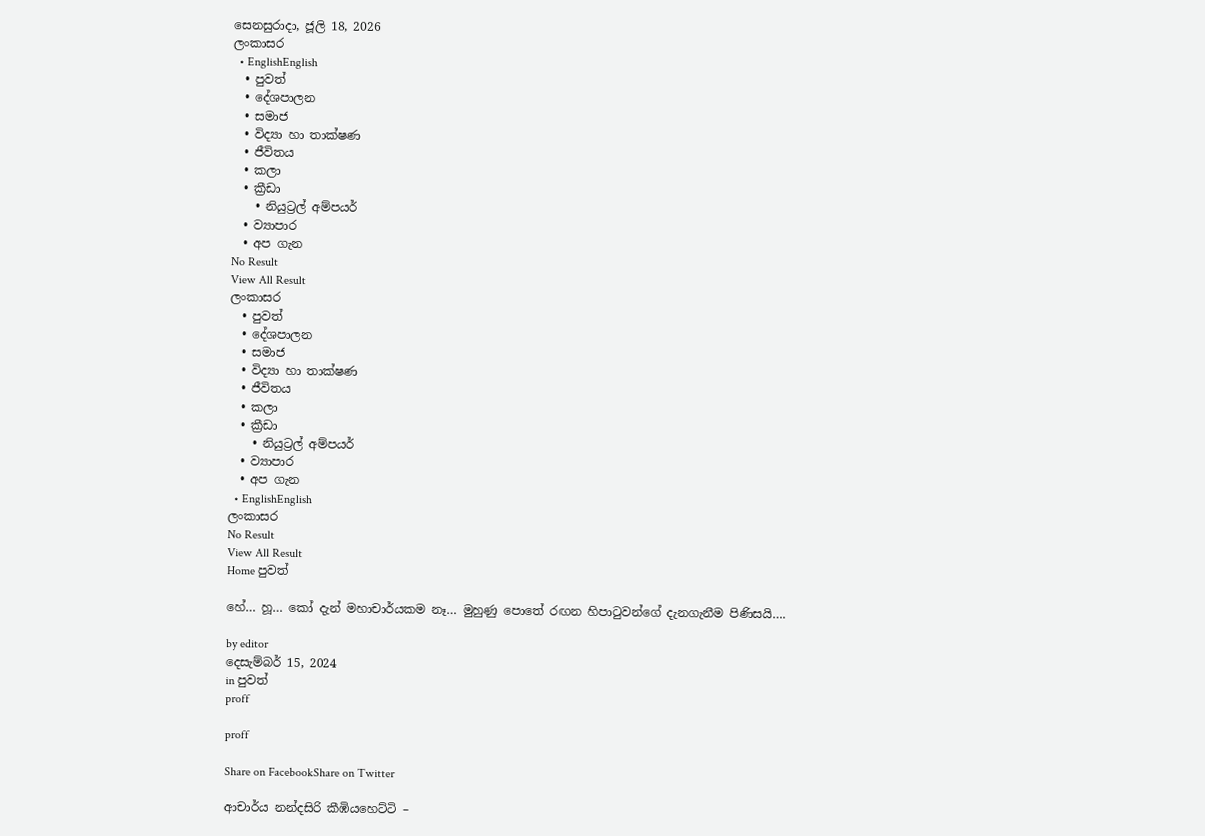සෙනසුරාදා, ජූලි 18, 2026
ලංකාසර
  • EnglishEnglish
  • පුවත්
  • දේශපාලන
  • සමාජ
  • විද්‍යා හා තාක්ෂණ
  • ජීවිතය
  • කලා
  • ක්‍රීඩා
    • නියුට්‍රල් අම්පයර්
  • ව්‍යාපාර
  • අප ගැන
No Result
View All Result
ලංකාසර
  • පුවත්
  • දේශපාලන
  • සමාජ
  • විද්‍යා හා තාක්ෂණ
  • ජීවිතය
  • කලා
  • ක්‍රීඩා
    • නියුට්‍රල් අම්පයර්
  • ව්‍යාපාර
  • අප ගැන
  • EnglishEnglish
ලංකාසර
No Result
View All Result
Home පුවත්

හේ… හූ… කෝ දැන් මහාචාර්යකම නෑ… මුහුණු පොතේ රඟන හිපාටුවන්ගේ දැනගැනීම පිණිසයි….

by editor
දෙසැම්බර් 15, 2024
in පුවත්
proff

proff

Share on FacebookShare on Twitter

ආචාර්ය නන්දසිරි කීඹියහෙට්ටි –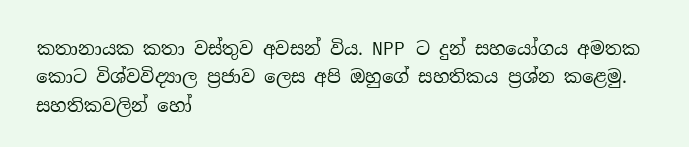කතානායක කතා වස්තුව අවසන් විය. NPP ට දුන් සහයෝගය අමතක කොට විශ්වවිද්‍යාල ප්‍රජාව ලෙස අපි ඔහුගේ සහතිකය ප්‍රශ්න කළෙමු. සහතිකවලින් හෝ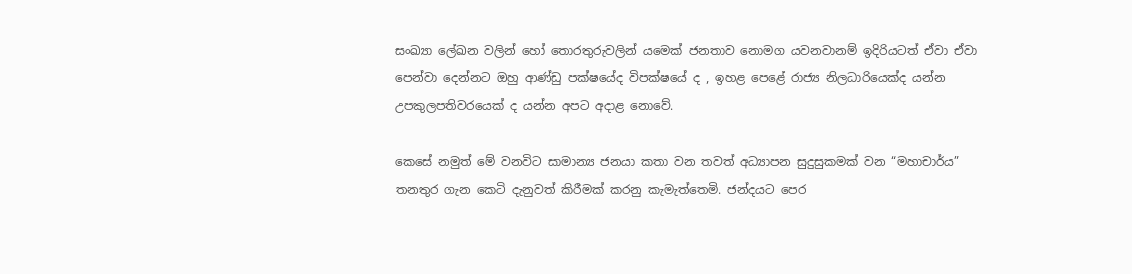සංඛ්‍යා ලේඛන වලින් හෝ තොරතුරුවලින් යමෙක්‌ ජනතාව නොමග යවනවානම් ඉදිරියටත් ඒවා ඒවා පෙන්වා දෙන්නට ඔහු ආණ්ඩු පක්ෂයේද විපක්ෂයේ ද , ඉහළ පෙළේ රාජ්‍ය නිලධාරියෙක්ද යන්න උපකුලපතිවරයෙක් ද යන්න අපට අදාළ නොවේ.

කෙසේ නමුත් මේ වනවිට සාමාන්‍ය ජනයා කතා වන තවත් අධ්‍යාපන සුදුසුකමක් වන “මහාචාර්ය” තනතුර ගැන කෙටි දැනුවත් කිරීමක් කරනු කැමැත්තෙමි. ජන්දයට පෙර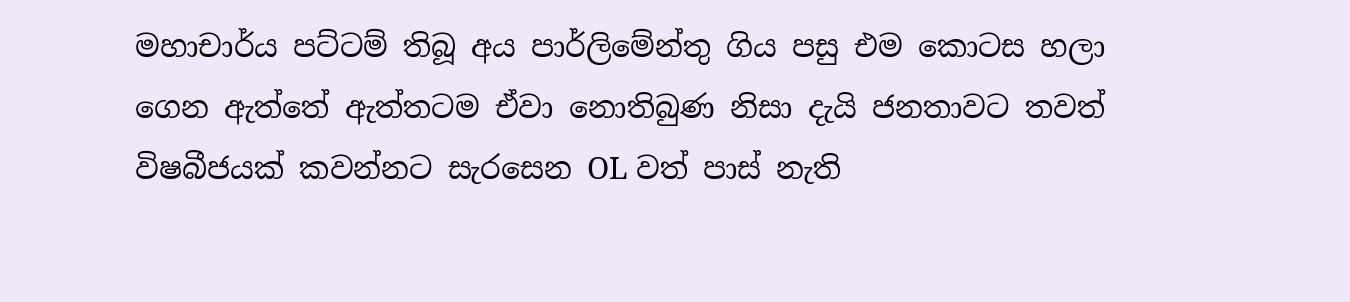මහාචාර්ය පට්ටම් තිබූ අය පාර්ලිමේන්තු ගිය පසු එම කොටස හලා ගෙන ඇත්තේ ඇත්තටම ඒවා නොතිබුණ නිසා දැයි ජනතාවට තවත් විෂබීජයක් කවන්නට සැරසෙන OL වත් පාස් නැති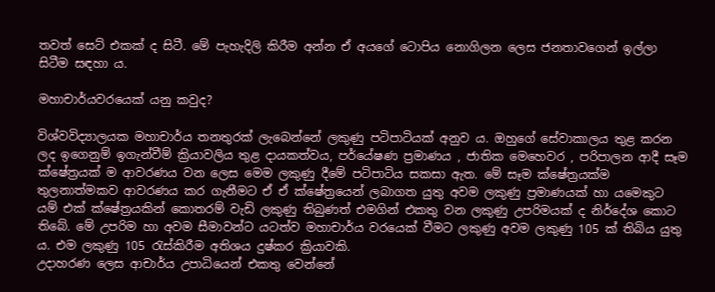තවත් සෙට් එකක් ද සිටී. මේ පැහැදිලි කිරීම අන්න ඒ අයගේ ටොපිය නොගිලන ලෙස ජනතාවගෙන් ඉල්ලා සිටීම සඳහා ය.

මහාචාර්යවරයෙක් යනු කවුද?

විශ්වවිද්‍යාලයක මහාචාර්ය තනතුරක් ලැබෙන්නේ ලකුණු පටිපාටියක් අනුව ය. ඔහුගේ සේවාකාලය තුළ කරන ලද ඉගෙනුම් ඉගැන්වීම් ක්‍රියාවලිය තුළ දායකත්වය, පර්යේෂණ ප්‍රමාණය , ජාතික මෙහෙවර , පරිපාලන ආදී සෑම ක්ෂේත්‍රයක් ම ආවරණය වන ලෙස මෙම ලකුණු දීමේ පටිපාටිය සකසා ඇත. මේ සෑම ක්ෂේත්‍රයක්ම තුලනාත්මකව ආවරණය කර ගැනීමට ඒ ඒ ක්ෂේත්‍රයෙන් ලබාගත යුතු අවම ලකුණු ප්‍රමාණයක් හා යමෙකුට යම් එක් ක්ෂේත්‍රයකින් කොතරම් වැඩි ලකුණු තිබුණත් එමගින් එකතු වන ලකුණු උපරිමයක් ද නිර්දේශ කොට තිබේ. මේ උපරිම හා අවම සීමාවන්ට යටත්ව මහාචාර්ය වරයෙක් වීමට ලකුණු අවම ලකුණු 105 ක් තිබිය යුතු ය. එම ලකුණු 105 රැස්කිරීම අතිශය දුෂ්කර ක්‍රියාවකි.
උදාහරණ ලෙස ආචාර්ය උපාධියෙන් එකතු වෙන්නේ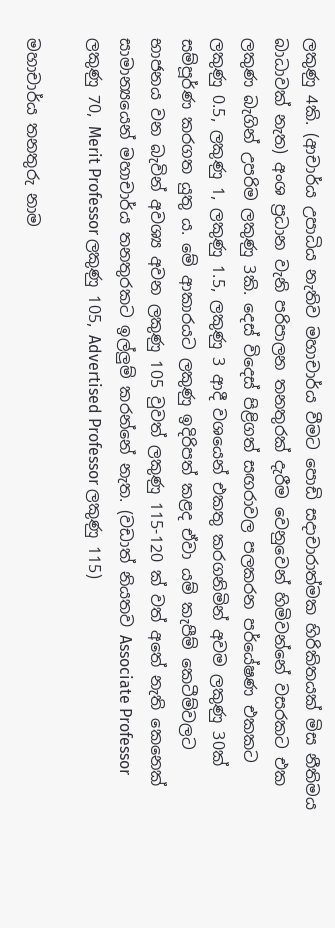ලකුණු 4කි. (ආචාර්ය උපාධිය නැතිව මහාචාර්ය වීමට පොඩි සදාචාරාත්මක හිරිකිතයක් මිස නීතිමය බාධාවක් නැත) අංශ ප්‍රධාන වැනි පරිපාලන තනතුරක් දැරීම වෙනුවෙන් හිමිවන්නේ වසරකට එක ලකුණ බැගින් උපරිම ලකුණු 3කි. දෙස් විදෙස් පිළිගත් සඟරාවල පලකරන පර්යේෂණ එකකට ලකුණු 0.5, ලකුණු 1, ලකුණු 1.5, ලකුණු 3 ආදී වශයෙන් එකතු කරගනිමින් අවම ලකුණු 30ක් සම්පූර්ණ කරගත යුතු ය. මේ ආකාරයට ලකුණු ඉදිරිපත් කළද ඒවා යම් කැපීම් කෙටීම්වලට භාජනය වන බැවින් අවශ්‍ය අවන ලකුණු 105 වුවත් ලකුණු 115-120 ක් වත් අතේ නැති කෙනෙක් සාමාන්‍යයෙන් මහාචාර්ය තනතුරකට ඉල්ලුම් කරන්නේ නැත. (වඩාත් නියතව Associate Professor ලකුණු 70, Merit Professor ලකුණු 105, Advertised Professor ලකුණු 115)

මහාචාර්ය තනතුරු නාම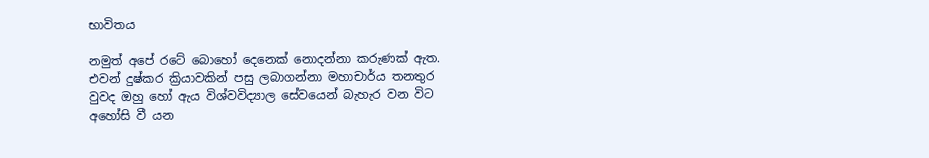භාවිතය

නමුත් අපේ රටේ බොහෝ දෙනෙක් නොදන්නා කරුණක් ඇත. එවන් දුෂ්කර ක්‍රියාවකින් පසු ලබාගන්නා මහාචාර්ය තනතුර වුවද ඔහු හෝ ඇය විශ්වවිද්‍යාල සේවයෙන් බැහැර වන විට අහෝසි වී යන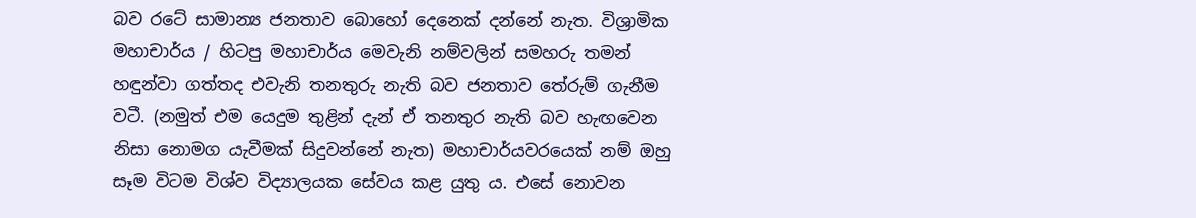බව රටේ සාමාන්‍ය ජනතාව බොහෝ දෙනෙක් දන්නේ නැත. විශ්‍රාමික මහාචාර්ය / හිටපු මහාචාර්ය මෙවැනි නම්වලින් සමහරු තමන් හඳුන්වා ගත්තද එවැනි තනතුරු නැති බව ජනතාව තේරුම් ගැනීම වටී. (නමුත් එම යෙදුම තුළින් දැන් ඒ තනතුර නැති බව හැඟවෙන නිසා නොමග යැවීමක් සිදුවන්නේ නැත) මහාචාර්යවරයෙක් නම් ඔහු සෑම විටම විශ්ව විද්‍යාලයක සේවය කළ යුතු ය. එසේ නොවන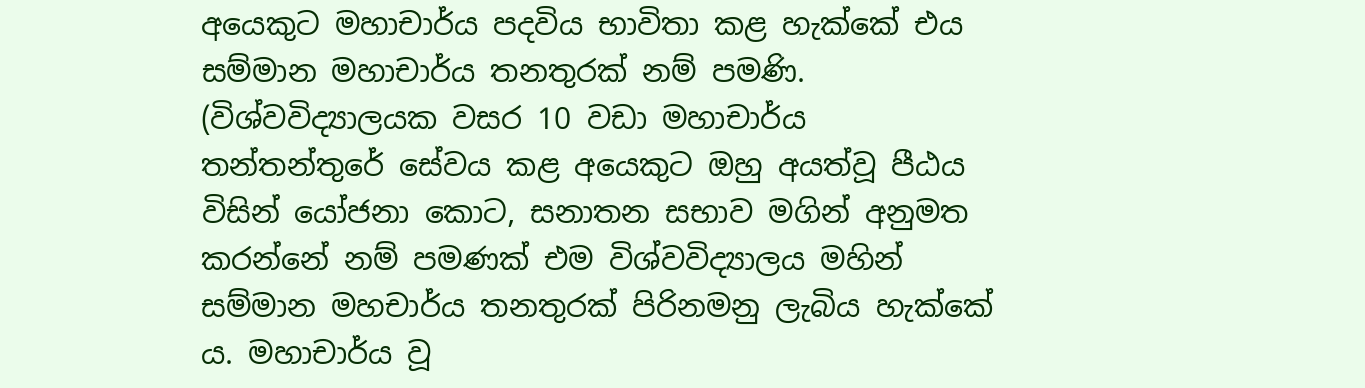අයෙකුට මහාචාර්ය පදවිය භාවිතා කළ හැක්කේ එය සම්මාන මහාචාර්ය තනතුරක් නම් පමණි. (විශ්වවිද්‍යාලයක වසර 10 වඩා මහාචාර්ය තන්තන්තුරේ සේවය කළ අයෙකුට ඔහු අයත්වූ පීඨය විසින් යෝජනා කොට, සනාතන සභාව මගින් අනුමත කරන්නේ නම් පමණක් එම විශ්වවිද්‍යාලය මහින් සම්මාන මහචාර්ය තනතුරක් පිරිනමනු ලැබිය හැක්කේ ය. මහාචාර්ය වූ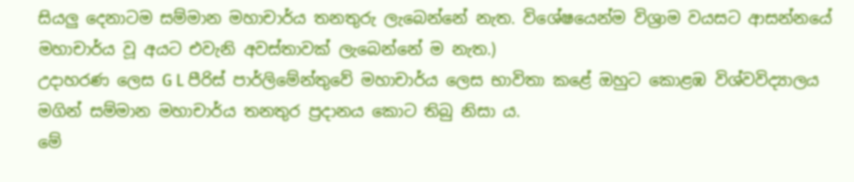සියලු දෙනාටම සම්මාන මහාචාර්ය තනතුරු ලැබෙන්නේ නැත. විශේෂයෙන්ම විශ්‍රාම වයසට ආසන්නයේ මහාචාර්ය වූ අයට එවැනි අවස්තාවක් ලැබෙන්නේ ම නැත.)
උදාහරණ ලෙස G L පීරිස් පාර්ලිමේන්තුවේ මහාචාර්ය ලෙස භාවිතා කළේ ඔහුට කොළඹ විශ්වවිද්‍යාලය මගින් සම්මාන මහාචාර්ය තනතුර ප්‍රදානය කොට තිබු නිසා ය.
මේ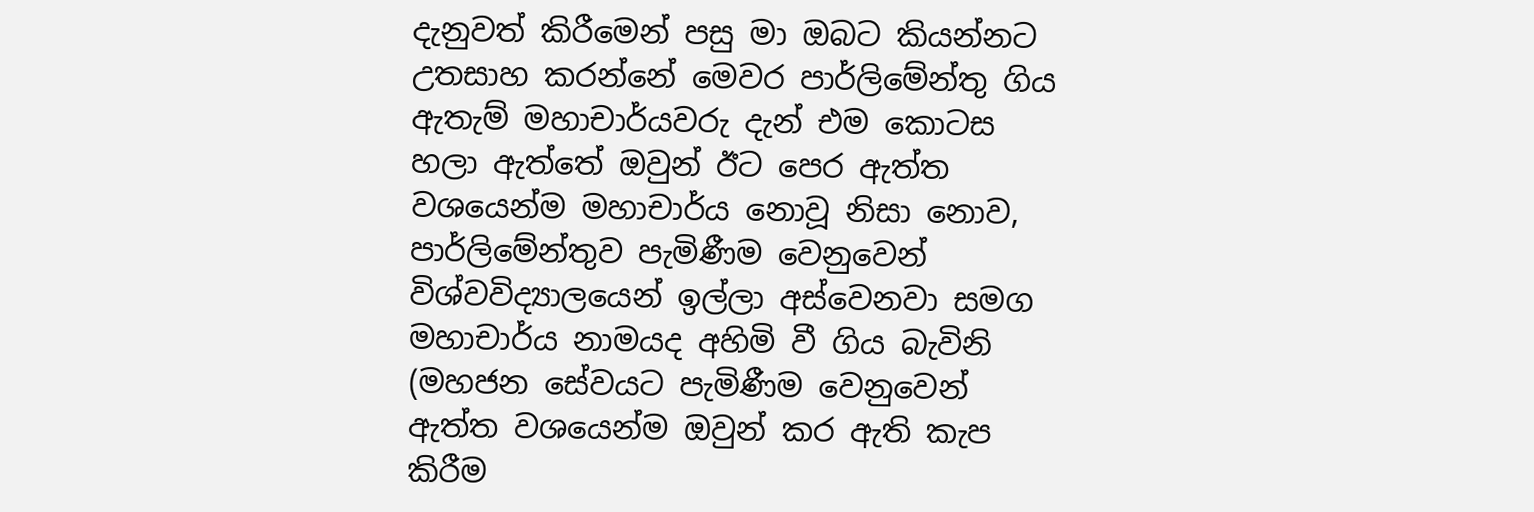දැනුවත් කිරීමෙන් පසු මා ඔබට කියන්නට උතසාහ කරන්නේ මෙවර පාර්ලිමේන්තු ගිය ඇතැම් මහාචාර්යවරු දැන් එම කොටස හලා ඇත්තේ ඔවුන් ඊට පෙර ඇත්ත වශයෙන්ම මහාචාර්ය නොවූ නිසා නොව, පාර්ලිමේන්තුව පැමිණීම වෙනුවෙන් විශ්වවිද්‍යාලයෙන් ඉල්ලා අස්වෙනවා සමග මහාචාර්ය නාමයද අහිමි වී ගිය බැවිනි (මහජන සේවයට පැමිණීම වෙනුවෙන් ඇත්ත වශයෙන්ම ඔවුන් කර ඇති කැප කිරීම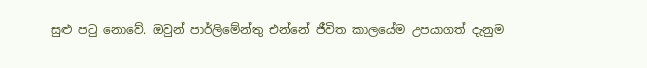සුළු පටු නොවේ. ඔවුන් පාර්ලිමේන්තු එන්නේ ජීවිත කාලයේම උපයාගත් දැනුම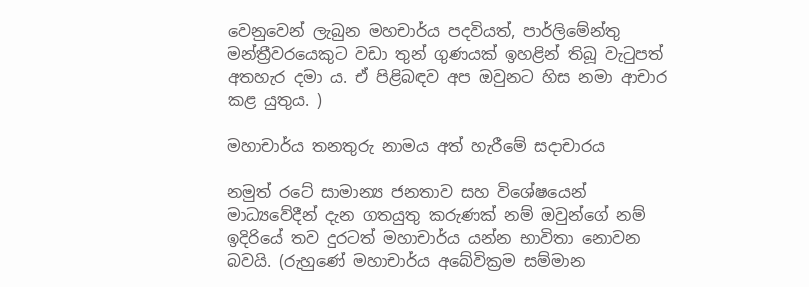වෙනුවෙන් ලැබුන මහචාර්ය පදවියත්, පාර්ලිමේන්තු මන්ත්‍රීවරයෙකුට වඩා තුන් ගුණයක් ඉහළින් තිබූ වැටුපත් අතහැර දමා ය. ඒ පිළිබඳව අප ඔවුනට හිස නමා ආචාර කළ යුතුය. )

මහාචාර්ය තනතුරු නාමය අත් හැරීමේ සදාචාරය

නමුත් රටේ සාමාන්‍ය ජනතාව සහ විශේෂයෙන් මාධ්‍යවේදීන් දැන ගතයුතු කරුණක් නම් ඔවුන්ගේ නම් ඉදිරියේ තව දුරටත් මහාචාර්ය යන්න භාවිතා නොවන බවයි. (රුහුණේ මහාචාර්ය අබේවික්‍රම සම්මාන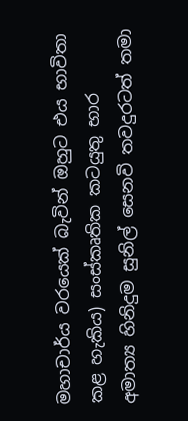මහාචාර්ය වරයෙක් බැවින් ඔහුට එය භාවිතා කළ හැකිය) සංස්කෘතික කටයුතු භාර අමාත්‍ය හිනිදුම සුනිල් සෙනවි තවදුරටත් තමා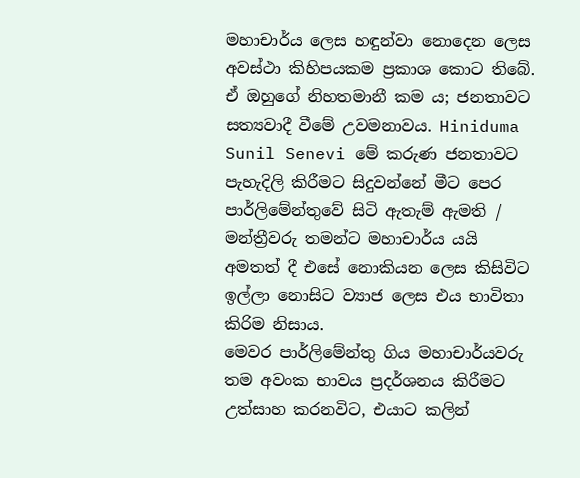මහාචාර්ය ලෙස හඳුන්වා නොදෙන ලෙස අවස්ථා කිහිපයකම ප්‍රකාශ කොට තිබේ. ඒ ඔහුගේ නිහතමානී කම ය; ජනතාවට සත්‍යවාදී වීමේ උවමනාවය. Hiniduma Sunil Senevi මේ කරුණ ජනතාවට පැහැදිලි කිරීමට සිදුවන්නේ මීට පෙර පාර්ලිමේන්තුවේ සිටි ඇතැම් ඇමති / මන්ත්‍රීවරු තමන්ට මහාචාර්ය යයි අමතත් දී එසේ නොකියන ලෙස කිසිවිට ඉල්ලා නොසිට ව්‍යාජ ලෙස එය භාවිතා කිරිම නිසාය.
මෙවර පාර්ලිමේන්තු ගිය මහාචාර්යවරු තම අවංක භාවය ප්‍රදර්ශනය කිරීමට උත්සාහ කරනවිට, එයාට කලින්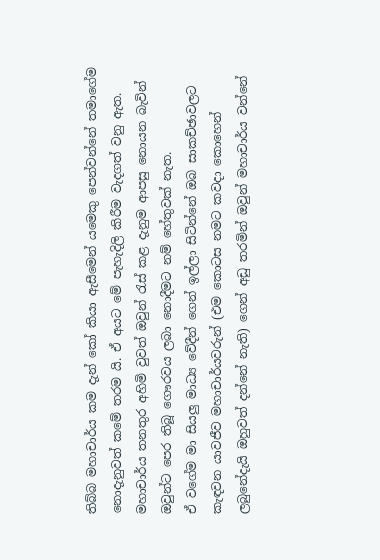තිබ්බ මහාචාර්ය කම දැන් කෝ කියා ඇසීමෙන් යමෙකු පෙන්වන්නේ තමාගේම නොදැනුවත් කමේ තරම යි. ඒ අයට මේ පැහැදිලි කිරීම වැදගත් වනු ඇත. මහාචාර්ය තනතුර අහිමි වුවත් ඔවුන් රැස් කළ දැනුම ආපසු නොයන බැවින් ඔවුන්ට පෙර තිබූ ගෞරවය ලබා නොදීමට නම් හේතුවක් නැත.
ඒ වගේම මා සියලු මාධ්‍ය වේදීන් ගෙන් ඉල්ලා සිටින්නේ ඔබ සාකච්ඡාවලට කැඳවන යාවජීව මහාචාර්යවරුන් (එම කොටස නමට කවදා කොහෙන් ලබුනේදැයි ඔහුවත් දන්නේ නැති) ගෙන් අඩු තරමින් ඔවුන් මහාචාර්ය වන්නේ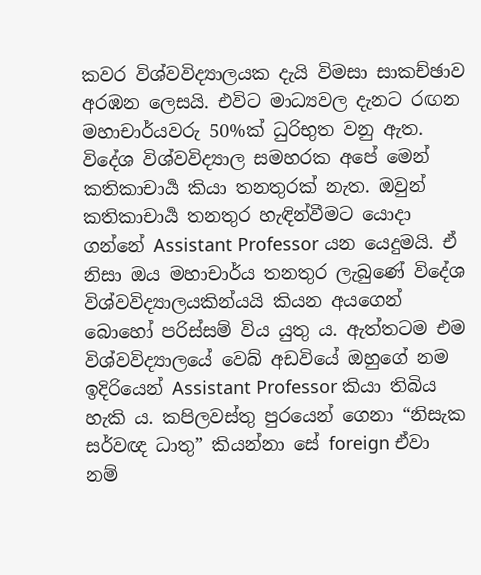කවර විශ්වවිද්‍යාලයක දැයි විමසා සාකච්ඡාව අරඹන ලෙසයි. එවිට මාධ්‍යවල දැනට රඟන මහාචාර්යවරු 50%ක් ධුරිභුත වනු ඇත.
විදේශ විශ්වවිද්‍යාල සමහරක අපේ මෙන් කතිකාචාර්‍ය කියා තනතුරක් නැත. ඔවුන් කතිකාචාර්‍ය තනතුර හැඳින්වීමට යොදා ගන්නේ Assistant Professor යන යෙදුමයි. ඒ නිසා ඔය මහාචාර්ය තනතුර ලැබුණේ විදේශ විශ්වවිද්‍යාලයකින්යයි කියන අයගෙන් බොහෝ පරිස්සම් විය යුතු ය. ඇත්තටම එම විශ්වවිද්‍යාලයේ වෙබ් අඩවියේ ඔහුගේ නම ඉදිරියෙන් Assistant Professor කියා තිබිය හැකි ය. කපිලවස්තු පුරයෙන් ගෙනා “නිසැක සර්වඥ ධාතු” කියන්නා සේ foreign ඒවා නම්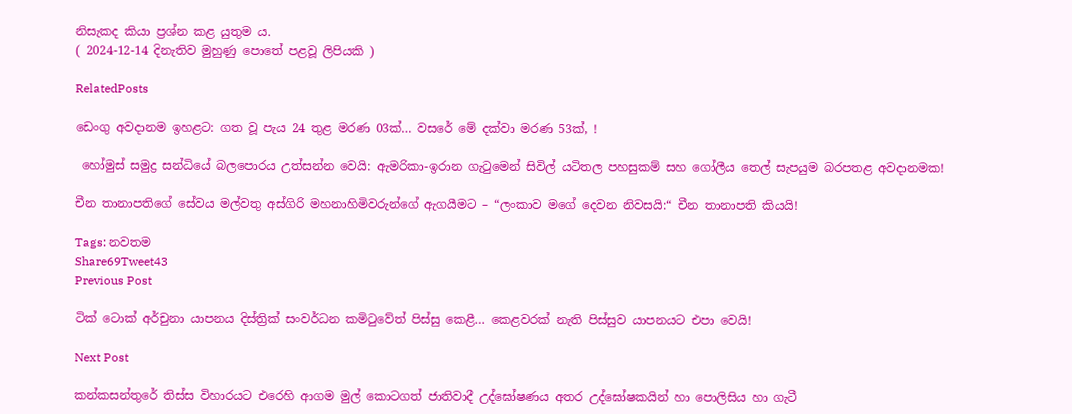නිසැකද කියා ප්‍රශ්න කළ යුතුම ය.
( 2024-12-14 දිනැතිව මුහුණු පොතේ පළවූ ලිපියකි )

RelatedPosts

ඩෙංගු අවදානම ඉහළට: ගත වූ පැය 24 තුළ මරණ 03ක්… වසරේ මේ දක්වා මරණ 53ක්, !

 හෝමුස් සමුද්‍ර සන්ධියේ බලපොරය උත්සන්න වෙයි: ඇමරිකා-ඉරාන ගැටුමෙන් සිවිල් යටිතල පහසුකම් සහ ගෝලීය තෙල් සැපයුම බරපතළ අවදානමක!

චීන තානාපතිගේ සේවය මල්වතු අස්ගිරි මහනාහිමිවරුන්ගේ ඇගයීමට – “ලංකාව මගේ දෙවන නිවසයි:“ චීන තානාපති කියයි!

Tags: නවතම
Share69Tweet43
Previous Post

ටික් ටොක් අර්චුනා යාපනය දිස්ත්‍රික් සංවර්ධන කමිටුවේත් පිස්සු කෙළී… කෙළවරක් නැති පිස්සුව යාපනයට එපා වෙයි!

Next Post

කන්කසන්තුරේ තිස්ස විහාරයට එරෙහි ආගම මුල් කොටගත් ජාතිවාදී උද්ඝෝෂණය අතර උද්ඝෝෂකයින් හා පොලිසිය හා ගැටී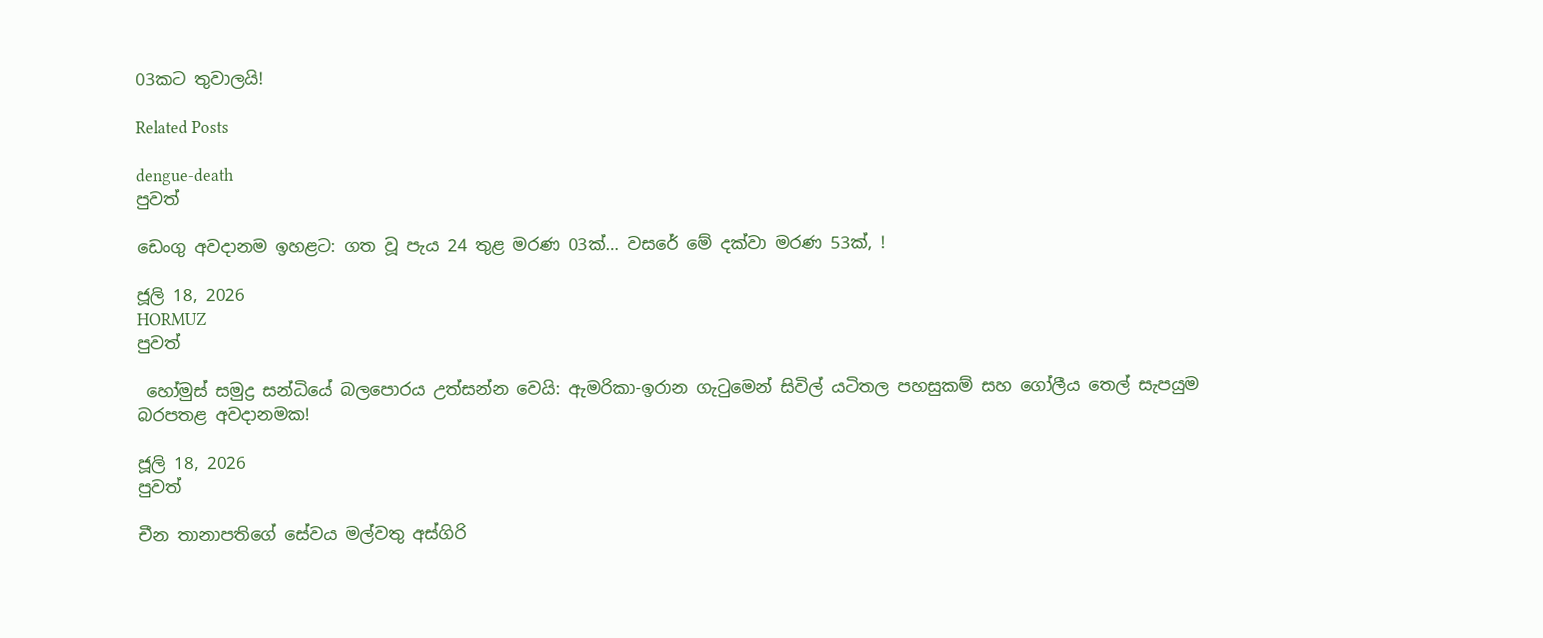03කට තුවාලයි!

Related Posts

dengue-death
පුවත්

ඩෙංගු අවදානම ඉහළට: ගත වූ පැය 24 තුළ මරණ 03ක්… වසරේ මේ දක්වා මරණ 53ක්, !

ජූලි 18, 2026
HORMUZ
පුවත්

 හෝමුස් සමුද්‍ර සන්ධියේ බලපොරය උත්සන්න වෙයි: ඇමරිකා-ඉරාන ගැටුමෙන් සිවිල් යටිතල පහසුකම් සහ ගෝලීය තෙල් සැපයුම බරපතළ අවදානමක!

ජූලි 18, 2026
පුවත්

චීන තානාපතිගේ සේවය මල්වතු අස්ගිරි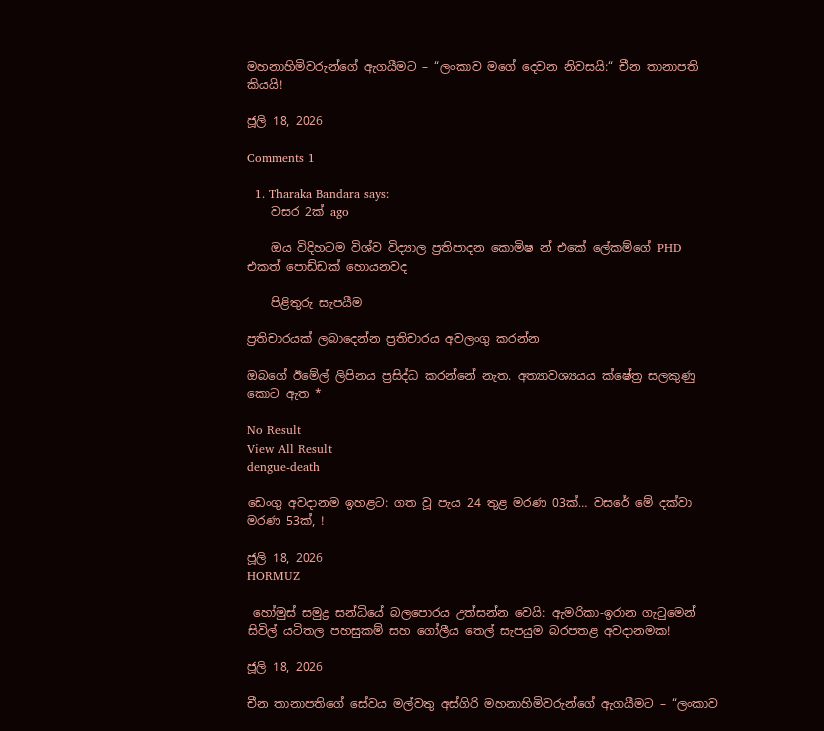මහනාහිමිවරුන්ගේ ඇගයීමට – “ලංකාව මගේ දෙවන නිවසයි:“ චීන තානාපති කියයි!

ජූලි 18, 2026

Comments 1

  1. Tharaka Bandara says:
    වසර 2ක් ago

    ඔය විදිහටම විශ්ව විද්‍යාල ප්‍රතිපාදන කොමිෂ න් එකේ ලේකම්ගේ PHD එකත් පොඩ්ඩක් හොයනවද

    පිළිතුරු සැපයීම

ප්‍රතිචාරයක් ලබාදෙන්න ප්‍රතිචාරය අවලංගු කරන්න

ඔබගේ ඊමේල් ලිපිනය ප්‍රසිද්ධ කරන්නේ නැත. අත්‍යාවශ්‍යයය ක්ෂේත්‍ර සලකුණු කොට ඇත *

No Result
View All Result
dengue-death

ඩෙංගු අවදානම ඉහළට: ගත වූ පැය 24 තුළ මරණ 03ක්… වසරේ මේ දක්වා මරණ 53ක්, !

ජූලි 18, 2026
HORMUZ

 හෝමුස් සමුද්‍ර සන්ධියේ බලපොරය උත්සන්න වෙයි: ඇමරිකා-ඉරාන ගැටුමෙන් සිවිල් යටිතල පහසුකම් සහ ගෝලීය තෙල් සැපයුම බරපතළ අවදානමක!

ජූලි 18, 2026

චීන තානාපතිගේ සේවය මල්වතු අස්ගිරි මහනාහිමිවරුන්ගේ ඇගයීමට – “ලංකාව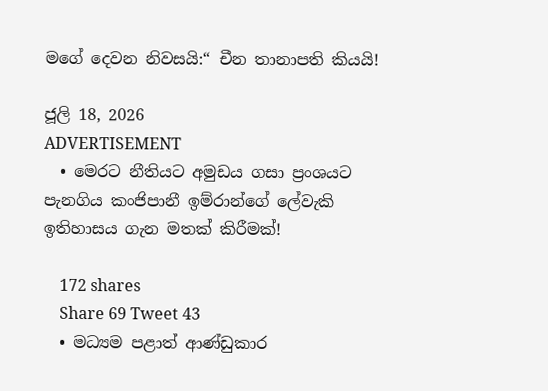මගේ දෙවන නිවසයි:“ චීන තානාපති කියයි!

ජූලි 18, 2026
ADVERTISEMENT
  • මෙරට නීතියට අමුඩය ගසා ප්‍රංශයට පැනගිය කංජිපානී ඉම්රාන්ගේ ලේවැකි ඉතිහාසය ගැන මතක් කිරීමක්!

    172 shares
    Share 69 Tweet 43
  • මධ්‍යම පළාත් ආණ්ඩුකාර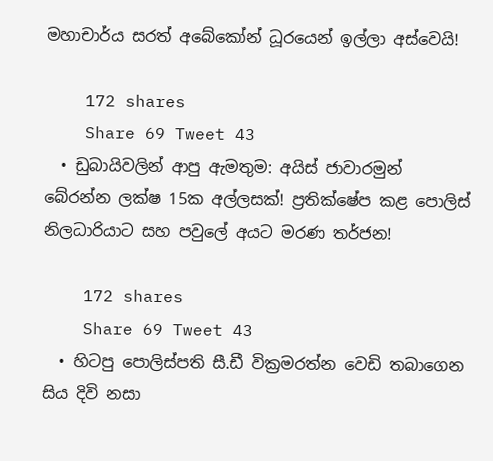මහාචාර්ය සරත් අබේකෝන් ධූරයෙන් ඉල්ලා අස්වෙයි!

    172 shares
    Share 69 Tweet 43
  • ඩුබායිවලින් ආපු ඇමතුම: අයිස් ජාවාරමුන් බේරන්න ලක්ෂ 15ක අල්ලසක්! ප්‍රතික්ෂේප කළ පොලිස් නිලධාරියාට සහ පවුලේ අයට මරණ තර්ජන!

    172 shares
    Share 69 Tweet 43
  • හිටපු පොලිස්පති සී.ඩී වික්‍රමරත්න වෙඩි තබාගෙන සිය දිවි නසා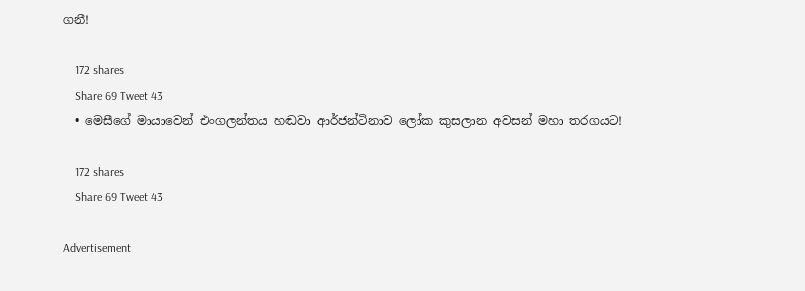ගනී!

    172 shares
    Share 69 Tweet 43
  • මෙසීගේ මායාවෙන් එංගලන්තය හඬවා ආර්ජන්ටිනාව ලෝක කුසලාන අවසන් මහා තරගයට!

    172 shares
    Share 69 Tweet 43

Advertisement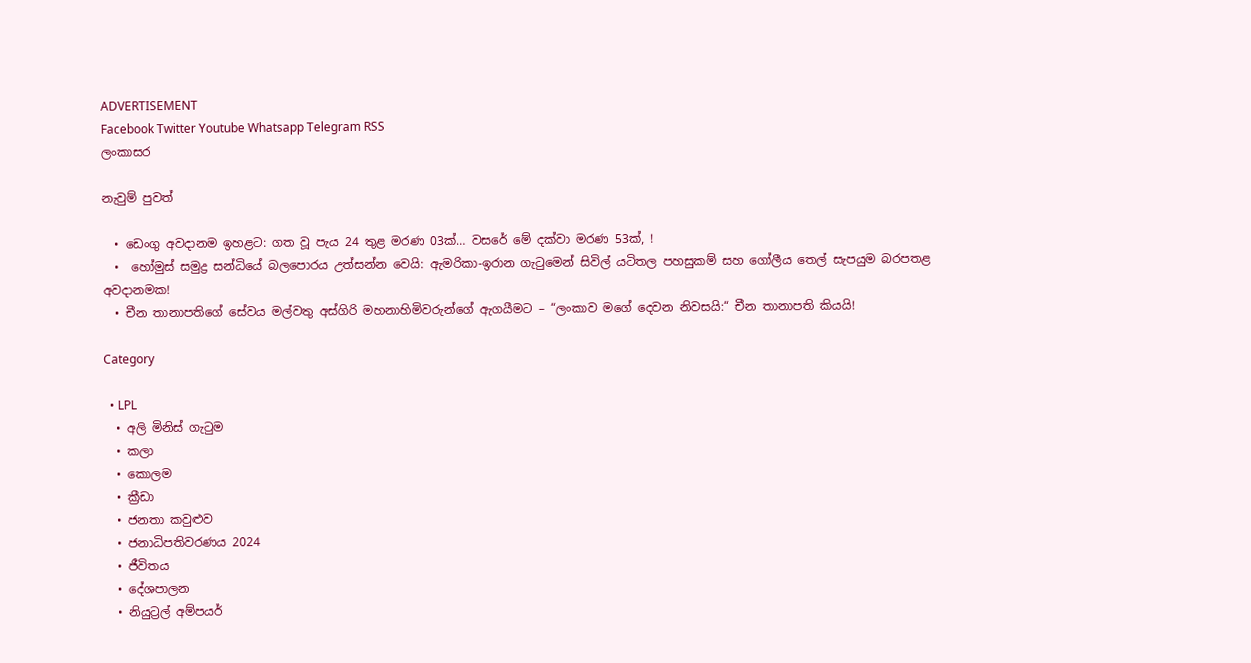ADVERTISEMENT
Facebook Twitter Youtube Whatsapp Telegram RSS
ලංකාසර

නැවුම් පුවත්

  • ඩෙංගු අවදානම ඉහළට: ගත වූ පැය 24 තුළ මරණ 03ක්… වසරේ මේ දක්වා මරණ 53ක්, !
  •  හෝමුස් සමුද්‍ර සන්ධියේ බලපොරය උත්සන්න වෙයි: ඇමරිකා-ඉරාන ගැටුමෙන් සිවිල් යටිතල පහසුකම් සහ ගෝලීය තෙල් සැපයුම බරපතළ අවදානමක!
  • චීන තානාපතිගේ සේවය මල්වතු අස්ගිරි මහනාහිමිවරුන්ගේ ඇගයීමට – “ලංකාව මගේ දෙවන නිවසයි:“ චීන තානාපති කියයි!

Category

  • LPL
  • අලි මිනිස් ගැටුම
  • කලා
  • කොලම
  • ක්‍රීඩා
  • ජනතා කවුළුව
  • ජනාධිපතිවරණය 2024
  • ජීවිතය
  • දේශපාලන
  • නියුට්‍රල් අම්පයර්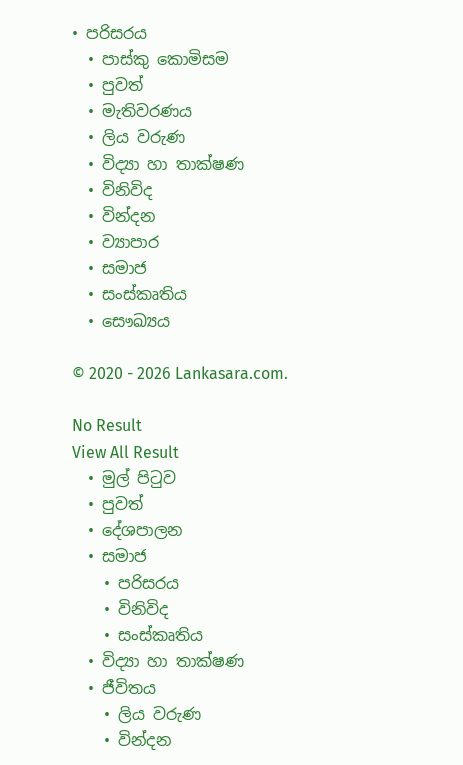• පරිසරය
  • පාස්කු කොමිසම
  • පුවත්
  • මැතිවරණය
  • ලිය වරුණ
  • විද්‍යා හා තාක්ෂණ
  • විනිවිද
  • වින්දන
  • ව්‍යාපාර
  • සමාජ
  • සංස්කෘතිය
  • සෞඛ්‍යය

© 2020 - 2026 Lankasara.com.

No Result
View All Result
  • මුල් පිටුව
  • පුවත්
  • දේශපාලන
  • සමාජ
    • පරිසරය
    • විනිවිද
    • සංස්කෘතිය
  • විද්‍යා හා තාක්ෂණ
  • ජීවිතය
    • ලිය වරුණ
    • වින්දන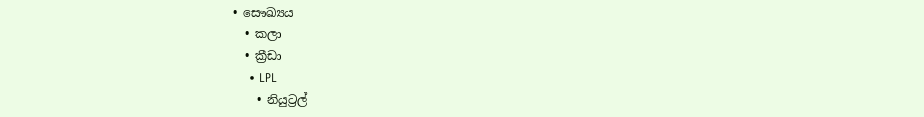• සෞඛ්‍යය
  • කලා
  • ක්‍රීඩා
    • LPL
    • නියුට්‍රල්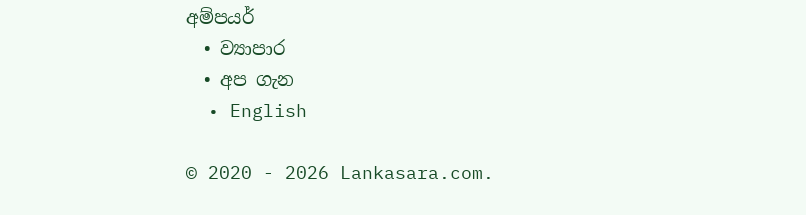අම්පයර්
  • ව්‍යාපාර
  • අප ගැන
  • English

© 2020 - 2026 Lankasara.com.